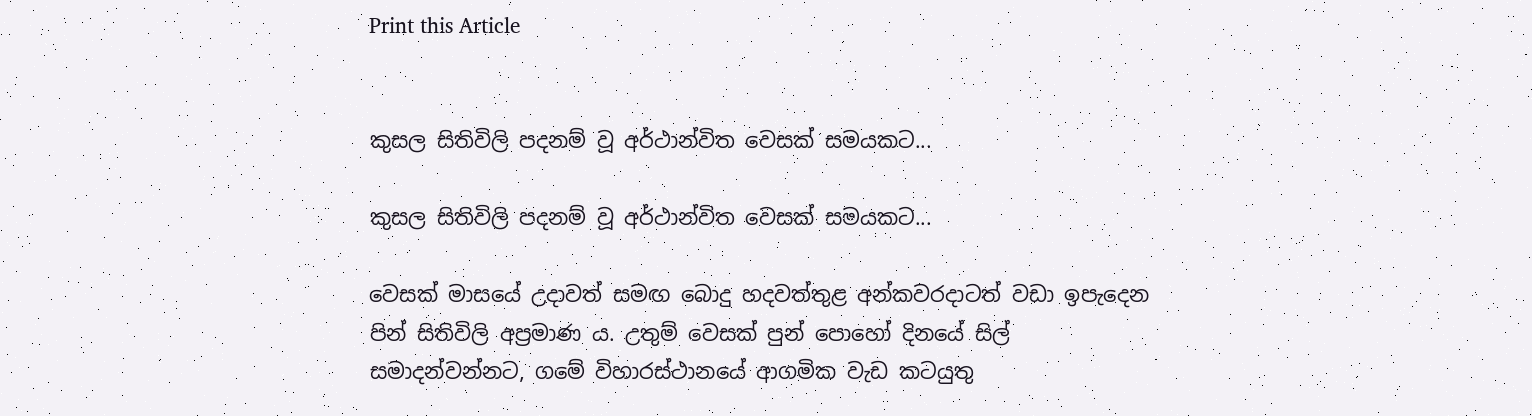Print this Article


කුසල සිතිවිලි පදනම් වූ අර්ථාන්විත වෙසක් සමයකට...

කුසල සිතිවිලි පදනම් වූ අර්ථාන්විත වෙසක් සමයකට...

වෙසක් මාසයේ උදාවත් සමඟ බොදු හදවත්තුළ අන්කවරදාටත් වඩා ඉපැදෙන පින් සිතිවිලි අප්‍රමාණ ය. උතුම් වෙසක් පුන් පොහෝ දිනයේ සිල් සමාදන්වන්නට, ගමේ විහාරස්ථානයේ ආගමික වැඩ කටයුතු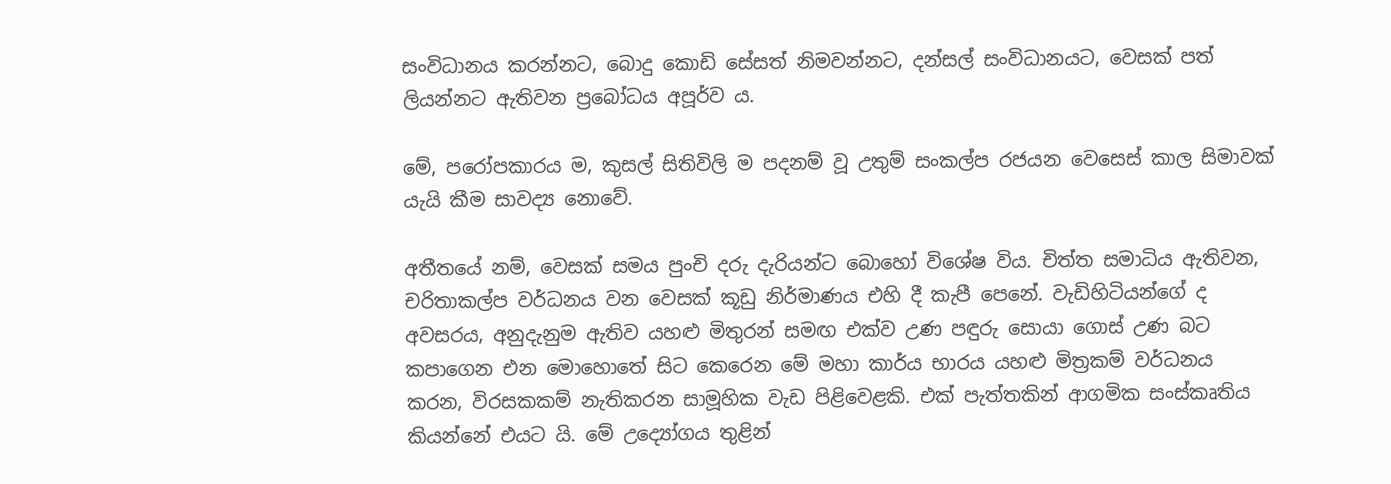සංවිධානය කරන්නට, බොදු කොඩි සේසත් නිමවන්නට, දන්සල් සංවිධානයට, වෙසක් පත් ලියන්නට ඇතිවන ප්‍රබෝධය අපූර්ව ය.

මේ, පරෝපකාරය ම, කුසල් සිතිවිලි ම පදනම් වූ උතුම් සංකල්ප රජයන වෙසෙස් කාල සිමාවක් යැයි කීම සාවද්‍ය නොවේ.

අතීතයේ නම්, වෙසක් සමය පුංචි දරු දැරියන්ට බොහෝ විශේෂ විය. චිත්ත සමාධිය ඇතිවන, චරිතාකල්ප වර්ධනය වන වෙසක් කූඩු නිර්මාණය එහි දී කැපී පෙනේ. වැඩිහිටියන්ගේ ද අවසරය, අනුදැනුම ඇතිව යහළු මිතුරන් සමඟ එක්ව උණ පඳුරු සොයා ගොස් උණ බට කපාගෙන එන මොහොතේ සිට කෙරෙන මේ මහා කාර්ය භාරය යහළු මිත්‍රකම් වර්ධනය කරන, විරසකකම් නැතිකරන සාමූහික වැඩ පිළිවෙළකි. එක් පැත්තකින් ආගමික සංස්කෘතිය කියන්නේ එයට යි. මේ උද්‍යෝගය තුළින්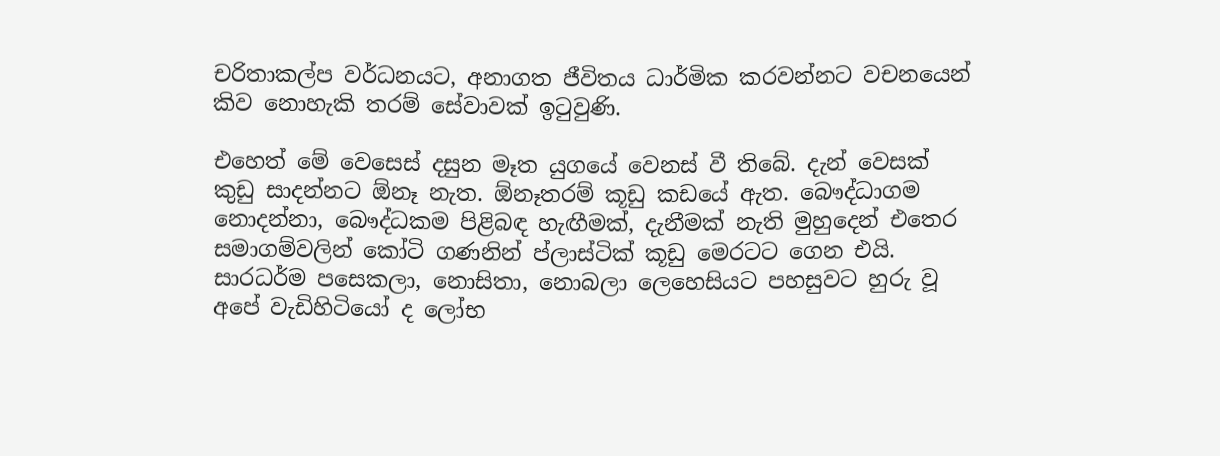චරිතාකල්ප වර්ධනයට, අනාගත ජීවිතය ධාර්මික කරවන්නට වචනයෙන් කිව නොහැකි තරම් සේවාවක් ඉටුවුණි.

එහෙත් මේ වෙසෙස් දසුන මෑත යුගයේ වෙනස් වී තිබේ. දැන් වෙසක් කුඩු සාදන්නට ඕනෑ නැත. ඕනෑතරම් කූඩු කඩයේ ඇත. බෞද්ධාගම නොදන්නා, බෞද්ධකම පිළිබඳ හැඟීමක්, දැනීමක් නැති මුහුදෙන් එතෙර සමාගම්වලින් කෝටි ගණනින් ප්ලාස්ටික් කූඩු මෙරටට ගෙන එයි. සාරධර්ම පසෙකලා, නොසිතා, නොබලා ලෙහෙසියට පහසුවට හුරු වූ අපේ වැඩිහිටියෝ ද ලෝභ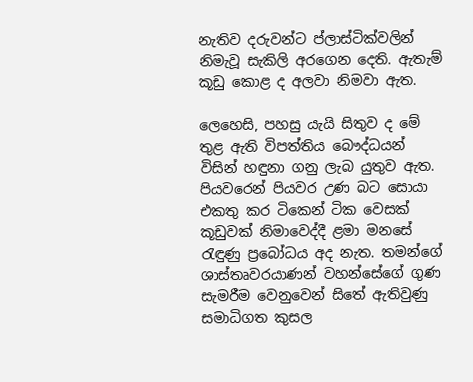නැතිව දරුවන්ට ප්ලාස්ටික්වලින් නිමැවූ සැකිලි අරගෙන දෙති. ඇතැම් කූඩු කොළ ද අලවා නිමවා ඇත.

ලෙහෙසි, පහසු යැයි සිතුව ද මේ තුළ ඇති විපත්තිය බෞද්ධයන් විසින් හඳුනා ගනු ලැබ යුතුව ඇත. පියවරෙන් පියවර උණ බට සොයා එකතු කර ටිකෙන් ටික වෙසක් කූඩුවක් නිමාවෙද්දී ළමා මනසේ රැඳුණු ප්‍රබෝධය අද නැත. තමන්ගේ ශාස්තෘවරයාණන් වහන්සේගේ ගුණ සැමරීම වෙනුවෙන් සිතේ ඇතිවුණු සමාධිගත කුසල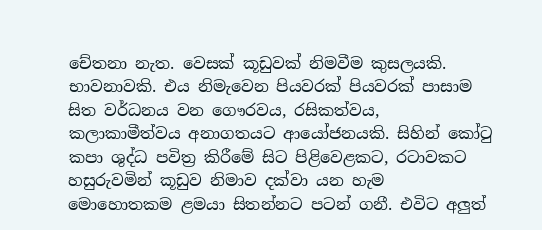චේතනා නැත. වෙසක් කූඩුවක් නිමවීම කුසලයකි. භාවනාවකි. එය නිමැවෙන පියවරක් පියවරක් පාසාම සිත වර්ධනය වන ගෞරවය, රසිකත්වය, කලාකාමීත්වය අනාගතයට ආයෝජනයකි. සිහින් කෝටු කපා ශුද්ධ පවිත්‍ර කිරීමේ සිට පිළිවෙළකට, රටාවකට හසුරුවමින් කූඩුව නිමාව දක්වා යන හැම මොහොතකම ළමයා සිතන්නට පටන් ගනී. එවිට අලුත්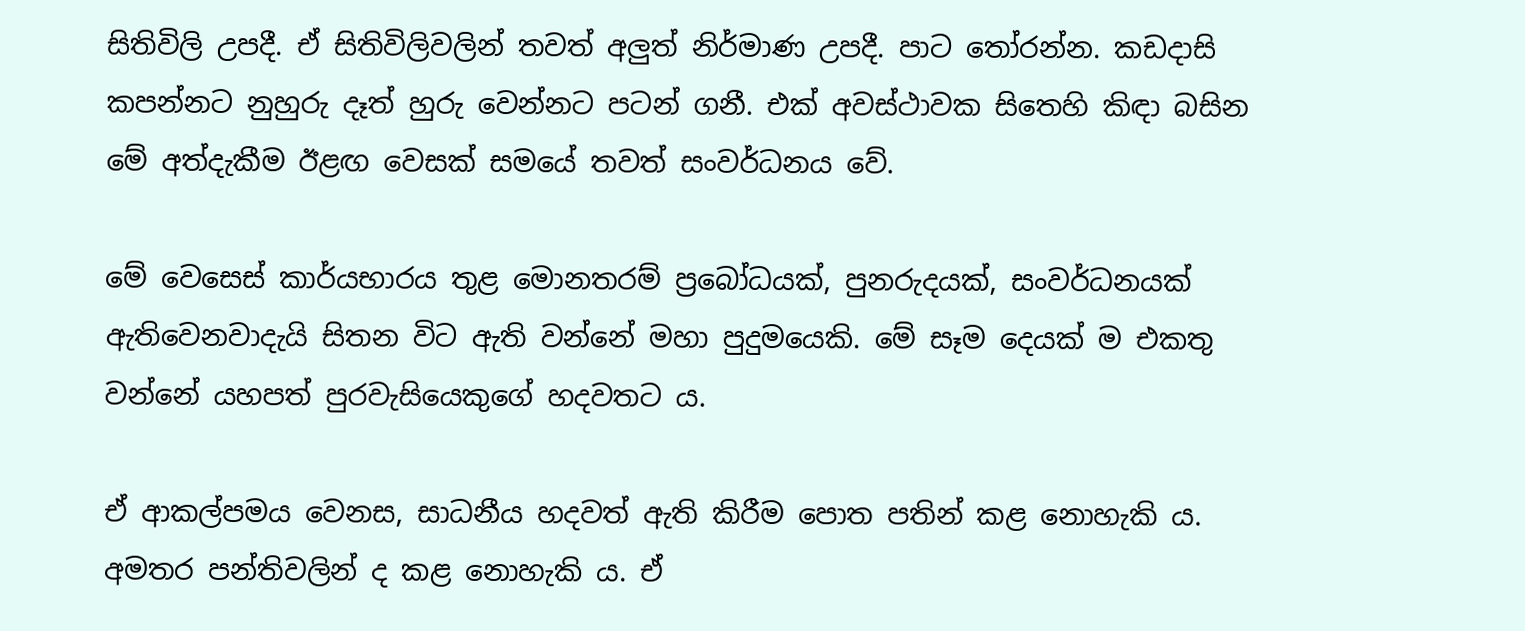සිතිවිලි උපදී. ඒ සිතිවිලිවලින් තවත් අලුත් නිර්මාණ උපදී. පාට තෝරන්න. කඩදාසි කපන්නට නුහුරු දෑත් හුරු වෙන්නට පටන් ගනී. එක් අවස්ථාවක සිතෙහි කිඳා බසින මේ අත්දැකීම ඊළඟ වෙසක් සමයේ තවත් සංවර්ධනය වේ.

මේ වෙසෙස් කාර්යභාරය තුළ මොනතරම් ප්‍රබෝධයක්, පුනරුදයක්, සංවර්ධනයක් ඇතිවෙනවාදැයි සිතන විට ඇති වන්නේ මහා පුදුමයෙකි. මේ සෑම දෙයක් ම එකතු වන්නේ යහපත් පුරවැසියෙකුගේ හදවතට ය.

ඒ ආකල්පමය වෙනස, සාධනීය හදවත් ඇති කිරීම පොත පතින් කළ නොහැකි ය. අමතර පන්තිවලින් ද කළ නොහැකි ය. ඒ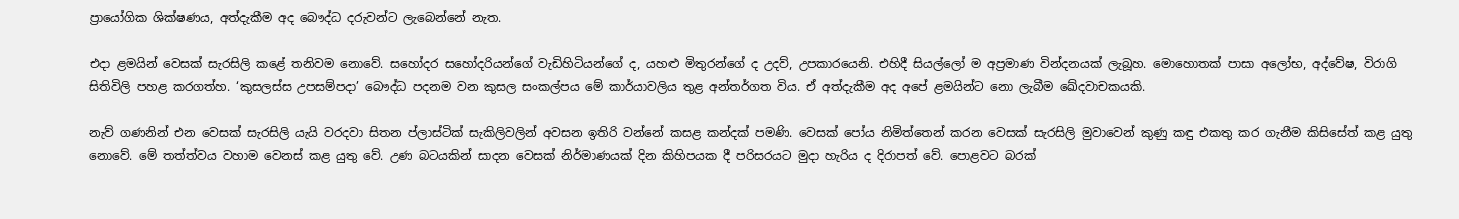ප්‍රායෝගික ශික්ෂණය, අත්දැකීම අද බෞද්ධ දරුවන්ට ලැබෙන්නේ නැත.

එදා ළමයින් වෙසක් සැරසිලි කළේ තනිවම නොවේ. සහෝදර සහෝදරියන්ගේ වැඩිහිටියන්ගේ ද, යහළු මිතුරන්ගේ ද උදව්, උපකාරයෙනි. එහිදී සියල්ලෝ ම අප්‍රමාණ වින්දනයක් ලැබූහ. මොහොතක් පාසා අලෝභ, අද්වේෂ, විරාගි සිතිවිලි පහළ කරගත්හ. ‘කුසලස්ස උපසම්පදා’ බෞද්ධ පදනම වන කුසල සංකල්පය මේ කාර්යාවලිය තුළ අන්තර්ගත විය. ඒ අත්දැකීම අද අපේ ළමයින්ට නො ලැබීම ඛේදවාචකයකි.

නැව් ගණනින් එන වෙසක් සැරසිලි යැයි වරදවා සිතන ප්ලාස්ටික් සැකිලිවලින් අවසන ඉතිරි වන්නේ කසළ කන්දක් පමණි. වෙසක් පෝය නිමිත්තෙන් කරන වෙසක් සැරසිලි මුවාවෙන් කුණු කඳු එකතු කර ගැනීම කිසිසේත් කළ යුතු නොවේ. මේ තත්ත්වය වහාම වෙනස් කළ යුතු වේ. උණ බටයකින් සාදන වෙසක් නිර්මාණයක් දින කිහිපයක දී පරිසරයට මුදා හැරිය ද දිරාපත් වේ. පොළවට බරක්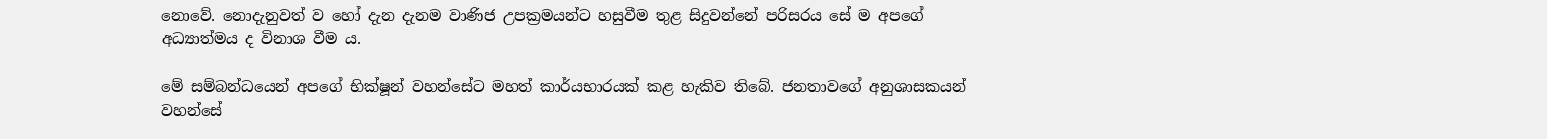නොවේ. නොදැනුවත් ව හෝ දැන දැනම වාණිජ උපක්‍රමයන්ට හසුවීම තුළ සිදුවන්නේ පරිසරය සේ ම අපගේ අධ්‍යාත්මය ද විනාශ වීම ය.

මේ සම්බන්ධයෙන් අපගේ භික්ෂූන් වහන්සේට මහත් කාර්යභාරයක් කළ හැකිව තිබේ. ජනතාවගේ අනුශාසකයන් වහන්සේ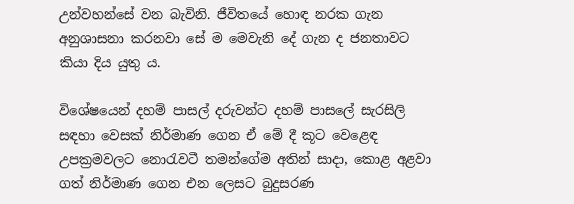උන්වහන්සේ වන බැවිනි. ජීවිතයේ හොඳ නරක ගැන අනුශාසනා කරනවා සේ ම මෙවැනි දේ ගැන ද ජනතාවට කියා දිය යුතු ය.

විශේෂයෙන් දහම් පාසල් දරුවන්ට දහම් පාසලේ සැරසිලි සඳහා වෙසක් නිර්මාණ ගෙන ඒ මේ දී කූට වෙළෙඳ උපක්‍රමවලට නොරැවටී තමන්ගේම අතින් සාදා, කොළ අළවා ගත් නිර්මාණ ගෙන එන ලෙසට බුදුසරණ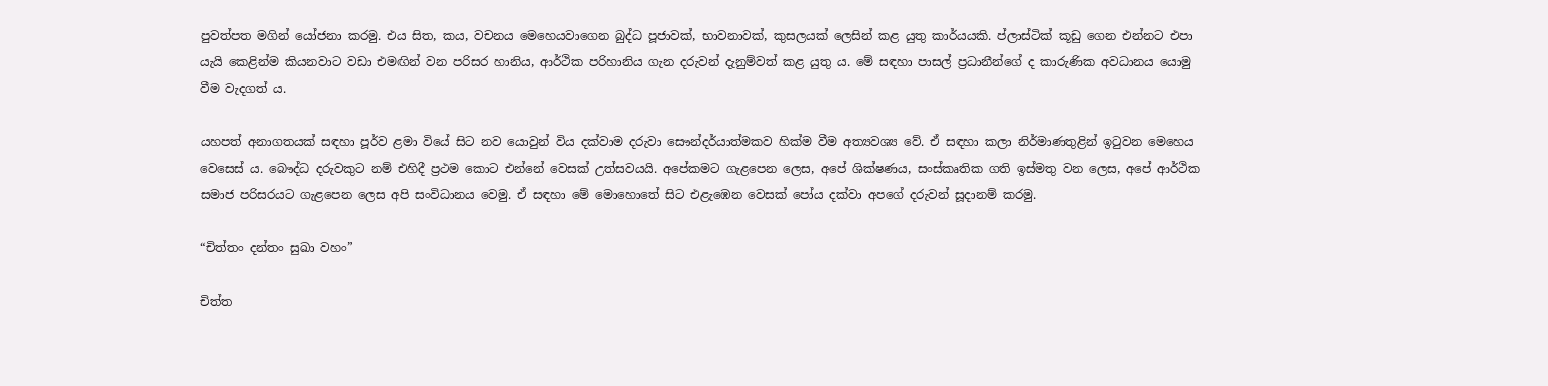පුවත්පත මගින් යෝජනා කරමු. එය සිත, කය, වචනය මෙහෙයවාගෙන බුද්ධ පූජාවක්, භාවනාවක්, කුසලයක් ලෙසින් කළ යුතු කාර්යයකි. ප්ලාස්ටික් කූඩු ගෙන එන්නට එපා යැයි කෙළින්ම කියනවාට වඩා එමඟින් වන පරිසර හානිය, ආර්ථික පරිහානිය ගැන දරුවන් දැනුම්වත් කළ යුතු ය. මේ සඳහා පාසල් ප්‍රධානීන්ගේ ද කාරුණික අවධානය යොමු වීම වැදගත් ය.

යහපත් අනාගතයක් සඳහා පූර්ව ළමා වියේ සිට නව යොවුන් විය දක්වාම දරුවා සෞන්දර්යාත්මකව හික්ම වීම අත්‍යවශ්‍ය වේ. ඒ සඳහා කලා නිර්මාණතුළින් ඉටුවන මෙහෙය වෙසෙස් ය. බෞද්ධ දරුවකුට නම් එහිදී ප්‍රථම කොට එන්නේ වෙසක් උත්සවයයි. අපේකමට ගැළපෙන ලෙස, අපේ ශික්ෂණය, සංස්කෘතික ගති ඉස්මතු වන ලෙස, අපේ ආර්ථික සමාජ පරිසරයට ගැළපෙන ලෙස අපි සංවිධානය වෙමු. ඒ සඳහා මේ මොහොතේ සිට එළැඹෙන වෙසක් පෝය දක්වා අපගේ දරුවන් සූදානම් කරමු.

“චිත්තං දන්තං සුඛා වහං”

චිත්ත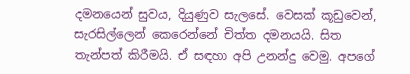දමනයෙන් සුවය, දියුණුව සැලසේ. වෙසක් කූඩුවෙන්, සැරසිල්ලෙන් කෙරෙන්නේ චිත්ත දමනයයි. සිත තැන්පත් කිරීමයි. ඒ සඳහා අපි උනන්දු වෙමු. අපගේ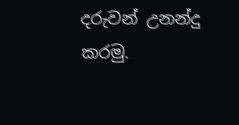දරුවන් උනන්දු කරමු.